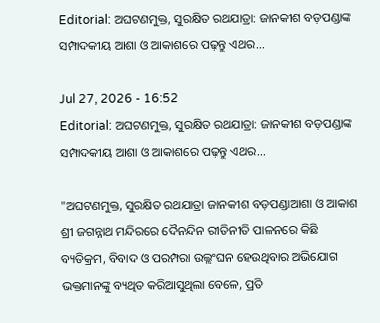Editorial: ଅଘଟଣମୁକ୍ତ, ସୁରକ୍ଷିତ ରଥଯାତ୍ରା: ଜାନକୀଶ ବଡ଼ପଣ୍ଡାଙ୍କ ସମ୍ପାଦକୀୟ ଆଶା ଓ ଆକାଶରେ ପଢ଼ନ୍ତୁ ଏଥର...

Jul 27, 2026 - 16:52
Editorial: ଅଘଟଣମୁକ୍ତ, ସୁରକ୍ଷିତ ରଥଯାତ୍ରା: ଜାନକୀଶ ବଡ଼ପଣ୍ଡାଙ୍କ ସମ୍ପାଦକୀୟ ଆଶା ଓ ଆକାଶରେ ପଢ଼ନ୍ତୁ ଏଥର...

"ଅଘଟଣମୁକ୍ତ, ସୁରକ୍ଷିତ ରଥଯାତ୍ରା ଜାନକୀଶ ବଡ଼ପଣ୍ଡାଆଶା ଓ ଆକାଶ ଶ୍ରୀ ଜଗନ୍ନାଥ ମନ୍ଦିରରେ ଦୈନନ୍ଦିନ ରୀତିନୀତି ପାଳନରେ କିଛି ବ୍ୟତିକ୍ରମ, ବିବାଦ ଓ ପରମ୍ପରା ଉଲ୍ଲଂଘନ ହେଉଥିବାର ଅଭିଯୋଗ ଭକ୍ତମାନଙ୍କୁ ବ୍ୟଥିତ କରିଆସୁଥିଲା ବେଳେ, ପ୍ରତି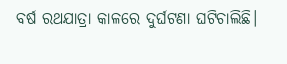ବର୍ଷ ରଥଯାତ୍ରା କାଳରେ ଦୁର୍ଘଟଣା ଘଟିଚାଲିଛି।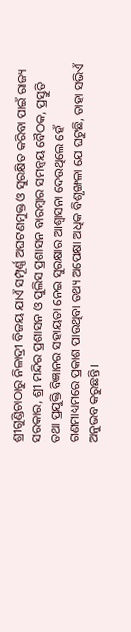ଶ୍ରୀଗୁଣ୍ଡିଚାଠାରୁ ନିଳାଦ୍ରୀ ବିଜୟ ଯାଏଁ ସମ୍ପୂର୍ଣ୍ଣ ଅଘଟଣମୁକ୍ତ ଓ ସୁରକ୍ଷିତ କରିବା ପାଇଁ ରାଜ୍ୟ ସରକାର, ଶ୍ରୀ ମନ୍ଦିର ପ୍ରଶାସନ ଓ ପୁଲିସ ପ୍ରଶାସନ ବାରମ୍ବାର ସମନ୍ବୟ ବୈଠକ, ପ୍ରସ୍ତୁତି ତଥା ପ୍ରଯୁକ୍ତି ବିଜ୍ଞାନର ସହାୟତା ନେଇ ସୁରକ୍ଷାର ଆଶ୍ବାସନା ଦେଉଥିଲେ ହେଁ ଗଣମାଧ୍ୟମରେ ପ୍ରକାଶ ପାଉଥିବା ତଥ୍ୟ ଅପେକ୍ଷା ଅଧିକ ବିଶୃଙ୍ଖଳା ଯେ ଘଟୁଛି, ତାହା ସଭିଏଁ ଅନୁଭବ କରୁଛନ୍ତି।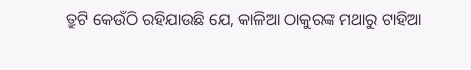ତ୍ରୁଟି କେଉଁଠି ରହିଯାଉଛି ଯେ, କାଳିଆ ଠାକୁରଙ୍କ ମଥାରୁ ଟାହିଆ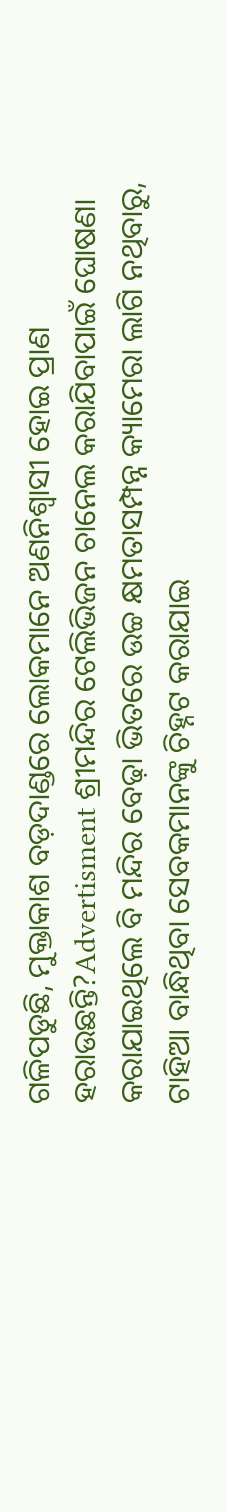ଗଳିପଡୁଛି, ମୁକ୍ତାକାଶ ବଡ଼ଦାଣ୍ଡରେ ଲୋକମାନେ ଅଣନିଶ୍ବାସୀ ହୋଇ ପ୍ରାଣ ହରାଉଛନ୍ତି?Advertisment ଶ୍ରୀମନ୍ଦିର ଟେଲିଭିଜନ ଚାନେଲ କରାଯିବାପାଇଁ ଘୋଷଣା କରାଯାଇଥିଲେ ବି ମନ୍ଦିର ବେଢ଼ା ଭିତରେ ଉଚ୍ଚ କ୍ଷମତାସମ୍ପନ୍ନ କ୍ୟାମେରା ଲାଗି ନଥିବାରୁ, ଟାହିଆ ବାନ୍ଧିଥିବା ସେବକମାନଙ୍କୁ ଚିହ୍ନଟ କରାଯାଇ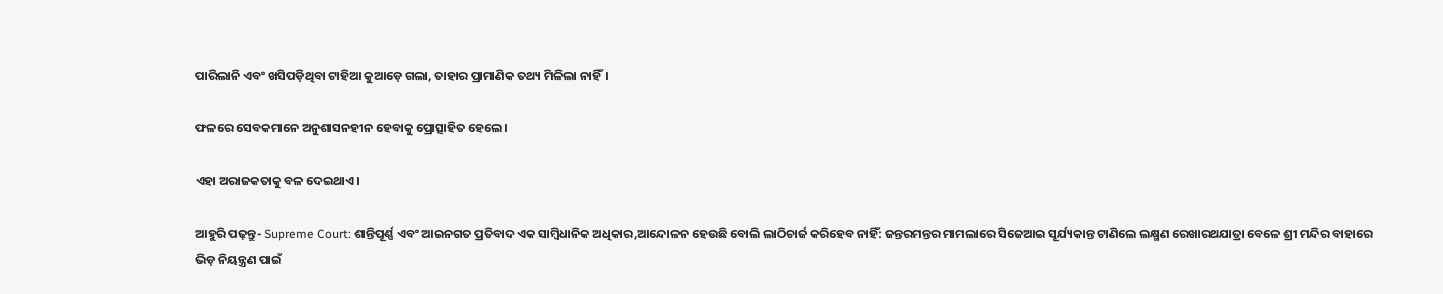ପାରିଲାନି ଏବଂ ଖସିପଡ଼ିଥିବା ଟାହିଆ କୁଆଡ଼େ ଗଲା, ତାହାର ପ୍ରାମାଣିକ ତଥ୍ୟ ମିଳିଲା ନାହିଁ।

ଫଳରେ ସେବକମାନେ ଅନୁଶାସନହୀନ ହେବାକୁ ପ୍ରୋତ୍ସାହିତ ହେଲେ।

ଏହା ଅରାଜକତାକୁ ବଳ ଦେଇଥାଏ।

ଆହୁରି ପଢ଼ନ୍ତୁ- Supreme Court: ଶାନ୍ତିପୂର୍ଣ୍ଣ ଏବଂ ଆଇନଗତ ପ୍ରତିବାଦ ଏକ ସାମ୍ବିଧାନିକ ଅଧିକାର,ଆନ୍ଦୋଳନ ହେଉଛି ବୋଲି ଲାଠିଚାର୍ଜ କରିହେବ ନାହିଁ: ଜନ୍ତରମନ୍ତର ମାମଲାରେ ସିଜେଆଇ ସୂର୍ଯ୍ୟକାନ୍ତ ଟାଣିଲେ ଲକ୍ଷ୍ମଣ ରେଖାରଥଯାତ୍ରା ବେଳେ ଶ୍ରୀ ମନ୍ଦିର ବାହାରେ ଭିଡ଼ ନିୟନ୍ତ୍ରଣ ପାଇଁ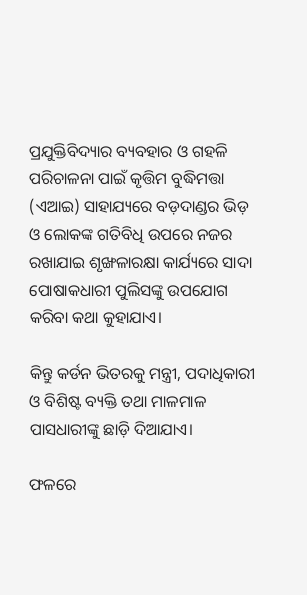ପ୍ରଯୁକ୍ତିବିଦ୍ୟାର ବ୍ୟବହାର ଓ ଗହଳି ପରିଚାଳନା ପାଇଁ କୃତ୍ତିମ ବୁଦ୍ଧିମତ୍ତା (ଏଆଇ) ସାହାଯ୍ୟରେ ବଡ଼ଦାଣ୍ଡର ଭିଡ଼ ଓ ଲୋକଙ୍କ ଗତିବିଧି ଉପରେ ନଜର ରଖାଯାଇ ଶୃଙ୍ଖଳାରକ୍ଷା କାର୍ଯ୍ୟରେ ସାଦା ପୋଷାକଧାରୀ ପୁଲିସଙ୍କୁ ଉପଯୋଗ କରିବା କଥା କୁହାଯାଏ।

କିନ୍ତୁ କର୍ଡନ ଭିତରକୁ ମନ୍ତ୍ରୀ, ପଦାଧିକାରୀ ଓ ବିଶିଷ୍ଟ ବ୍ୟକ୍ତି ତଥା ମାଳମାଳ ପାସଧାରୀଙ୍କୁ ଛାଡ଼ି ଦିଆଯାଏ।

ଫଳରେ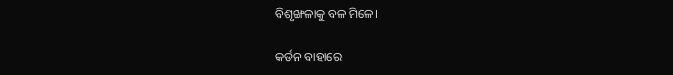ବିଶୃଙ୍ଖଳାକୁ ବଳ ମିଳେ।

କର୍ଡନ ବାହାରେ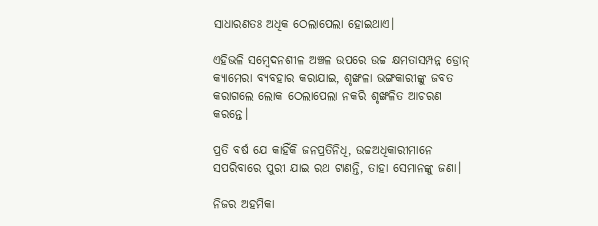ସାଧାରଣତଃ ଅଧିକ ଠେଲାପେଲା ହୋଇଥାଏ।

ଏହିଭଳି ସମ୍ବେଦନଶୀଳ ଅଞ୍ଚଳ ଉପରେ ଉଚ୍ଚ କ୍ଷମତାସମ୍ପନ୍ନ ଡ୍ରୋନ୍ କ୍ୟାମେରା ବ୍ୟବହାର କରାଯାଇ, ଶୃଙ୍ଖଳା ଭଙ୍ଗକାରୀଙ୍କୁ ଜବତ କରାଗଲେ ଲୋକ ଠେଲାପେଲା ନକରି ଶୃଙ୍ଖଳିତ ଆଚରଣ କରନ୍ତେ।

ପ୍ରତି ବର୍ଷ ଯେ କାହିଁକି ଜନପ୍ରତିନିଧି, ଉଚ୍ଚଅଧିକାରୀମାନେ ସପରିବାରେ ପୁରୀ ଯାଇ ରଥ ଟାଣନ୍ତି, ତାହା ସେମାନଙ୍କୁ ଜଣା।

ନିଜର ଅହମିକା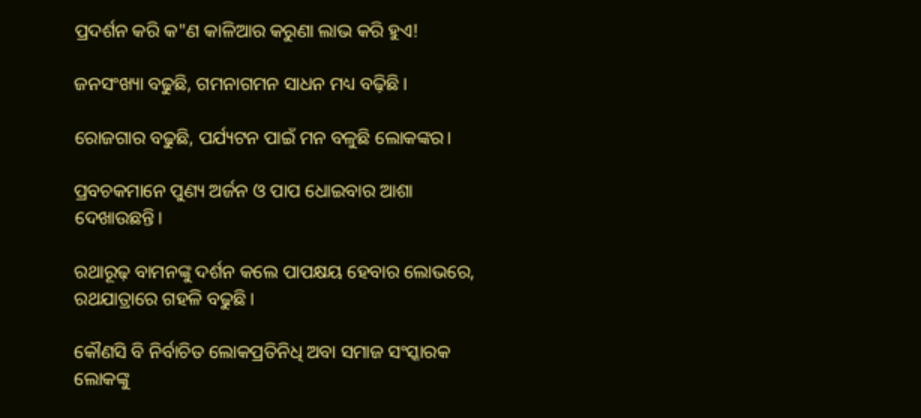ପ୍ରଦର୍ଶନ କରି କ"ଣ କାଳିଆର କରୁଣା ଲାଭ କରି ହୁଏ!

ଜନସଂଖ୍ୟା ବଢୁଛି, ଗମନାଗମନ ସାଧନ ମଧ୍ୟ ବଢ଼ିଛି।

ରୋଜଗାର ବଢୁଛି, ପର୍ଯ୍ୟଟନ ପାଇଁ ମନ ବଳୁଛି ଲୋକଙ୍କର।

ପ୍ରବଚକମାନେ ପୁଣ୍ୟ ଅର୍ଜନ ଓ ପାପ ଧୋଇବାର ଆଶା ଦେଖାଉଛନ୍ତି।

ରଥାରୂଢ଼ ବାମନଙ୍କୁ ଦର୍ଶନ କଲେ ପାପକ୍ଷୟ ହେବାର ଲୋଭରେ, ରଥଯାତ୍ରାରେ ଗହଳି ବଢୁଛି।

କୌଣସି ବି ନିର୍ବାଚିତ ଲୋକପ୍ରତିନିଧି ଅବା ସମାଜ ସଂସ୍କାରକ ଲୋକଙ୍କୁ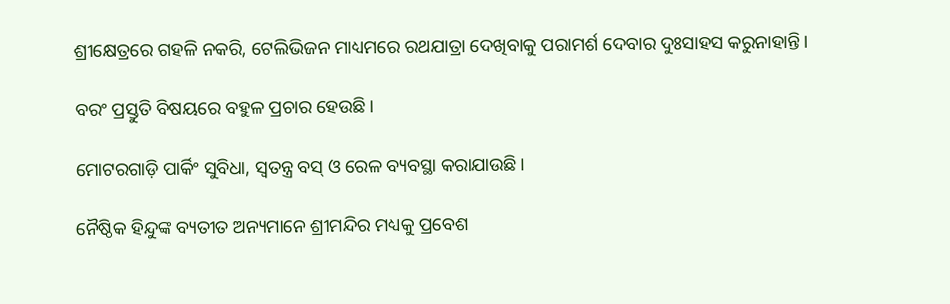ଶ୍ରୀକ୍ଷେତ୍ରରେ ଗହଳି ନକରି, ଟେଲିଭିଜନ ମାଧ୍ୟମରେ ରଥଯାତ୍ରା ଦେଖିବାକୁ ପରାମର୍ଶ ଦେବାର ଦୁଃସାହସ କରୁନାହାନ୍ତି।

ବରଂ ପ୍ରସ୍ତୁତି ବିଷୟରେ ବହୁଳ ପ୍ରଚାର ହେଉଛି।

ମୋଟରଗାଡ଼ି ପାର୍କିଂ ସୁବିଧା, ସ୍ବତନ୍ତ୍ର ବସ୍ ଓ ରେଳ ବ୍ୟବସ୍ଥା କରାଯାଉଛି।

ନୈଷ୍ଠିକ ହିନ୍ଦୁଙ୍କ ବ୍ୟତୀତ ଅନ୍ୟମାନେ ଶ୍ରୀମନ୍ଦିର ମଧ୍ୟକୁ ପ୍ରବେଶ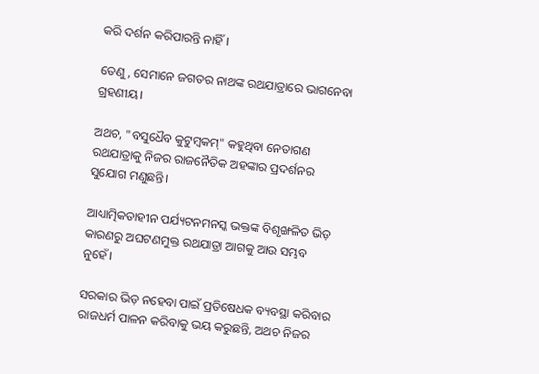କରି ଦର୍ଶନ କରିପାରନ୍ତି ନାହିଁ।

ତେଣୁ, ସେମାନେ ଜଗତର ନାଥଙ୍କ ରଥଯାତ୍ରାରେ ଭାଗନେବା ଗ୍ରହଣୀୟ।

ଅଥଚ, "ବସୁଧୈବ କୁଟୁମ୍ବକମ୍" କହୁଥିବା ନେତାଗଣ ରଥଯାତ୍ରାକୁ ନିଜର ରାଜନୈତିକ ଅହଙ୍କାର ପ୍ରଦର୍ଶନର ସୁଯୋଗ ମଣୁଛନ୍ତି।

ଆଧ୍ୟାତ୍ମିକତାହୀନ ପର୍ଯ୍ୟଟନମନସ୍କ ଭକ୍ତଙ୍କ ବିଶୃଙ୍ଖଳିତ ଭିଡ଼ କାରଣରୁ ଅଘଟଣମୁକ୍ତ ରଥଯାତ୍ରା ଆଗକୁ ଆଉ ସମ୍ଭବ ନୁହେଁ।

ସରକାର ଭିଡ଼ ନହେବା ପାଇଁ ପ୍ରତିଷେଧକ ବ୍ୟବସ୍ଥା କରିବାର ରାଜଧର୍ମ ପାଳନ କରିବାକୁ ଭୟ କରୁଛନ୍ତି, ଅଥଚ ନିଜର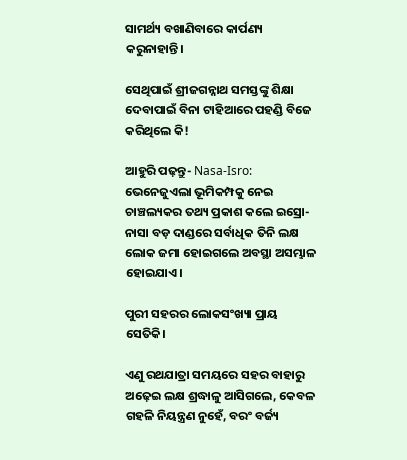ସାମର୍ଥ୍ୟ ବଖାଣିବାରେ କାର୍ପଣ୍ୟ କରୁନାହାନ୍ତି।

ସେଥିପାଇଁ ଶ୍ରୀଜଗନ୍ନାଥ ସମସ୍ତଙ୍କୁ ଶିକ୍ଷା ଦେବାପାଇଁ ବିନା ଟାହିଆରେ ପହଣ୍ଡି ବିଜେ କରିଥିଲେ କି!

ଆହୁରି ପଢ଼ନ୍ତୁ- Nasa-Isro: ଭେନେଜୁଏଲା ଭୂମିକମ୍ପକୁ ନେଇ ଚାଞ୍ଚଲ୍ୟକର ତଥ୍ୟ ପ୍ରକାଶ କଲେ ଇସ୍ରୋ-ନାସା ବଡ଼ ଦାଣ୍ଡରେ ସର୍ବାଧିକ ତିନି ଲକ୍ଷ ଲୋକ ଜମା ହୋଇଗଲେ ଅବସ୍ଥା ଅସମ୍ଭାଳ ହୋଇଯାଏ।

ପୁରୀ ସହରର ଲୋକସଂଖ୍ୟା ପ୍ରାୟ ସେତିକି।

ଏଣୁ ରଥଯାତ୍ରା ସମୟରେ ସହର ବାହାରୁ ଅଢ଼େଇ ଲକ୍ଷ ଶ୍ରଦ୍ଧାଳୁ ଆସିଗଲେ, କେବଳ ଗହଳି ନିୟନ୍ତ୍ରଣ ନୁହେଁ, ବରଂ ବର୍ଜ୍ୟ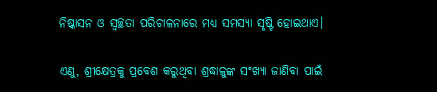ନିଷ୍କାସନ ଓ ସ୍ବଚ୍ଛତା ପରିଚାଳନାରେ ମଧ୍ୟ ସମସ୍ୟା ସୃଷ୍ଟି ହୋଇଥାଏ।

ଏଣୁ, ଶ୍ରୀକ୍ଷେତ୍ରକୁ ପ୍ରବେଶ କରୁଥିବା ଶ୍ରଦ୍ଧାଳୁଙ୍କ ସଂଖ୍ୟା ଜାଣିବା ପାଇଁ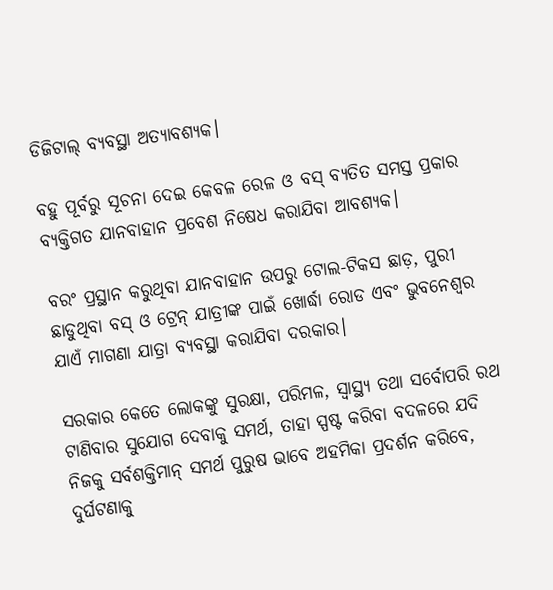ଡିଜିଟାଲ୍ ବ୍ୟବସ୍ଥା ଅତ୍ୟାବଶ୍ୟକ।

ବହୁ ପୂର୍ବରୁ ସୂଚନା ଦେଇ କେବଳ ରେଳ ଓ ବସ୍‌ ବ୍ୟତିତ ସମସ୍ତ ପ୍ରକାର ବ୍ୟକ୍ତିଗତ ଯାନବାହାନ ପ୍ରବେଶ ନିଷେଧ କରାଯିବା ଆବଶ୍ୟକ।

ବରଂ ପ୍ରସ୍ଥାନ କରୁଥିବା ଯାନବାହାନ ଉପରୁ ଟୋଲ-ଟିକସ ଛାଡ଼, ପୁରୀ ଛାଡୁଥିବା ବସ୍ ଓ ଟ୍ରେନ୍ ଯାତ୍ରୀଙ୍କ ପାଇଁ ଖୋର୍ଦ୍ଧା ରୋଡ ଏବଂ ଭୁବନେଶ୍ବର ଯାଏଁ ମାଗଣା ଯାତ୍ରା ବ୍ୟବସ୍ଥା କରାଯିବା ଦରକାର।

ସରକାର କେତେ ଲୋକଙ୍କୁ ସୁରକ୍ଷା, ପରିମଳ, ସ୍ବାସ୍ଥ୍ୟ ତଥା ସର୍ବୋପରି ରଥ ଟାଣିବାର ସୁଯୋଗ ଦେବାକୁ ସମର୍ଥ, ତାହା ସ୍ପଷ୍ଟ କରିବା ବଦଳରେ ଯଦି ନିଜକୁ ସର୍ବଶକ୍ତିମାନ୍ ସମର୍ଥ ପୁରୁଷ ଭାବେ ଅହମିକା ପ୍ରଦର୍ଶନ କରିବେ, ଦୁର୍ଘଟଣାକୁ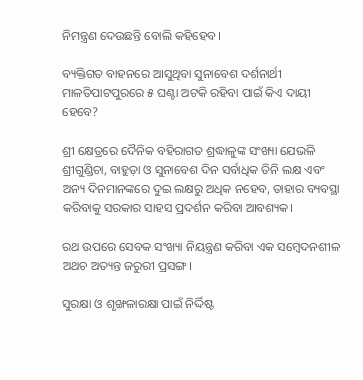ନିମନ୍ତ୍ରଣ ଦେଉଛନ୍ତି ବୋଲି କହିହେବ।

ବ୍ୟକ୍ତିଗତ ବାହନରେ ଆସୁଥିବା ସୁନାବେଶ ଦର୍ଶନାର୍ଥୀ ମାଳତିପାଟପୁରରେ ୫ ଘଣ୍ଟା ଅଟକି ରହିବା ପାଇଁ କିଏ ଦାୟୀ ହେବେ?

ଶ୍ରୀ କ୍ଷେତ୍ରରେ ଦୈନିକ ବହିରାଗତ ଶ୍ରଦ୍ଧାଳୁଙ୍କ ସଂଖ୍ୟା ଯେଭଳି ଶ୍ରୀଗୁଣ୍ଡିଚା, ବାହୁଡ଼ା ଓ ସୁନାବେଶ ଦିନ ସର୍ବାଧିକ ତିନି ଲକ୍ଷ ଏବଂ ଅନ୍ୟ ଦିନମାନଙ୍କରେ ଦୁଇ ଲକ୍ଷରୁ ଅଧିକ ନହେବ, ତାହାର ବ୍ୟବସ୍ଥା କରିବାକୁ ସରକାର ସାହସ ପ୍ରଦର୍ଶନ କରିବା ଆବଶ୍ୟକ।

ରଥ ଉପରେ ସେବକ ସଂଖ୍ୟା ନିୟନ୍ତ୍ରଣ କରିବା ଏକ ସମ୍ବେଦନଶୀଳ ଅଥଚ ଅତ୍ୟନ୍ତ ଜରୁରୀ ପ୍ରସଙ୍ଗ।

ସୁରକ୍ଷା ଓ ଶୃଙ୍ଖଳାରକ୍ଷା ପାଇଁ ନିର୍ଦ୍ଦିଷ୍ଟ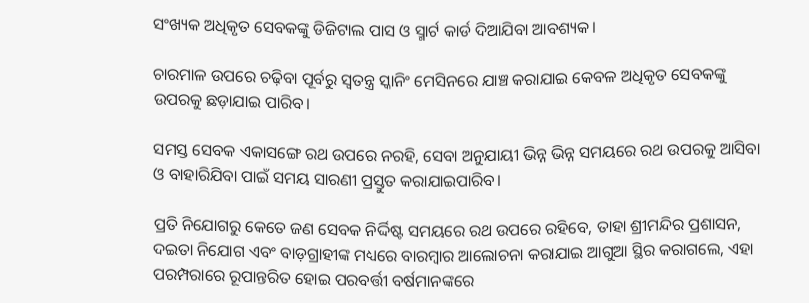ସଂଖ୍ୟକ ଅଧିକୃତ ସେବକଙ୍କୁ ଡିଜିଟାଲ ପାସ ଓ ସ୍ମାର୍ଟ କାର୍ଡ ଦିଆଯିବା ଆବଶ୍ୟକ।

ଚାରମାଳ ଉପରେ ଚଢ଼ିବା ପୂର୍ବରୁ ସ୍ୱତନ୍ତ୍ର ସ୍କାନିଂ ମେସିନରେ ଯାଞ୍ଚ କରାଯାଇ କେବଳ ଅଧିକୃତ ସେବକଙ୍କୁ ଉପରକୁ ଛଡ଼ାଯାଇ ପାରିବ।

ସମସ୍ତ ସେବକ ଏକାସଙ୍ଗେ ରଥ ଉପରେ ନରହି, ସେବା ଅନୁଯାୟୀ ଭିନ୍ନ ଭିନ୍ନ ସମୟରେ ରଥ ଉପରକୁ ଆସିବା ଓ ବାହାରିଯିବା ପାଇଁ ସମୟ ସାରଣୀ ପ୍ରସ୍ତୁତ କରାଯାଇପାରିବ।

ପ୍ରତି ନିଯୋଗରୁ କେତେ ଜଣ ସେବକ ନିର୍ଦ୍ଦିଷ୍ଟ ସମୟରେ ରଥ ଉପରେ ରହିବେ, ତାହା ଶ୍ରୀମନ୍ଦିର ପ୍ରଶାସନ, ଦଇତା ନିଯୋଗ ଏବଂ ବାଡ଼ଗ୍ରାହୀଙ୍କ ମଧ୍ୟରେ ବାରମ୍ବାର ଆଲୋଚନା କରାଯାଇ ଆଗୁଆ ସ୍ଥିର କରାଗଲେ, ଏହା ପରମ୍ପରାରେ ରୂପାନ୍ତରିତ ହୋଇ ପରବର୍ତ୍ତୀ ବର୍ଷମାନଙ୍କରେ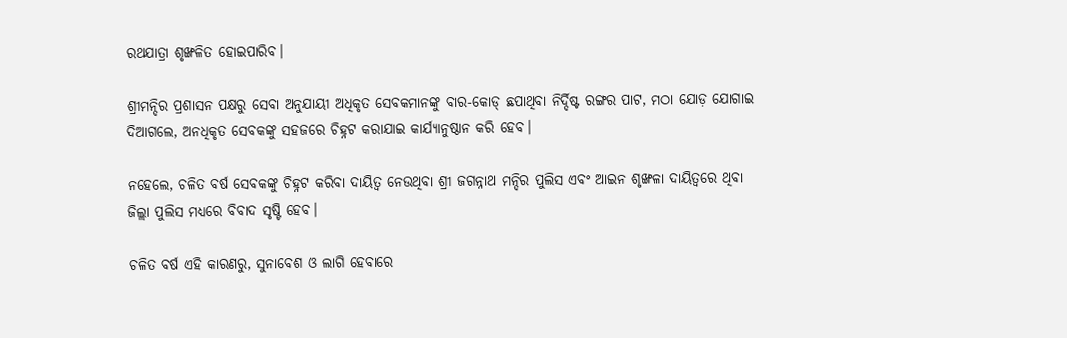ରଥଯାତ୍ରା ଶୃଙ୍ଖଳିତ ହୋଇପାରିବ।

ଶ୍ରୀମନ୍ଦିର ପ୍ରଶାସନ ପକ୍ଷରୁ ସେବା ଅନୁଯାୟୀ ଅଧିକୃତ ସେବକମାନଙ୍କୁ ବାର-କୋଡ୍ ଛପାଥିବା ନିର୍ଦ୍ଦିଷ୍ଟ ରଙ୍ଗର ପାଟ, ମଠା ଯୋଡ଼ ଯୋଗାଇ ଦିଆଗଲେ, ଅନଧିକୃତ ସେବକଙ୍କୁ ସହଜରେ ଚିହ୍ନଟ କରାଯାଇ କାର୍ଯ୍ୟାନୁଷ୍ଠାନ କରି ହେବ।

ନହେଲେ, ଚଳିତ ବର୍ଷ ସେବକଙ୍କୁ ଚିହ୍ନଟ କରିବା ଦାୟିତ୍ବ ନେଉଥିବା ଶ୍ରୀ ଜଗନ୍ନାଥ ମନ୍ଦିର ପୁଲିସ ଏବଂ ଆଇନ ଶୃଙ୍ଖଳା ଦାୟିତ୍ବରେ ଥିବା ଜିଲ୍ଲା ପୁଲିସ ମଧ୍ୟରେ ବିବାଦ ସୃଷ୍ଟି ହେବ।

ଚଳିତ ବର୍ଷ ଏହି କାରଣରୁ, ସୁନାବେଶ ଓ ଲାଗି ହେବାରେ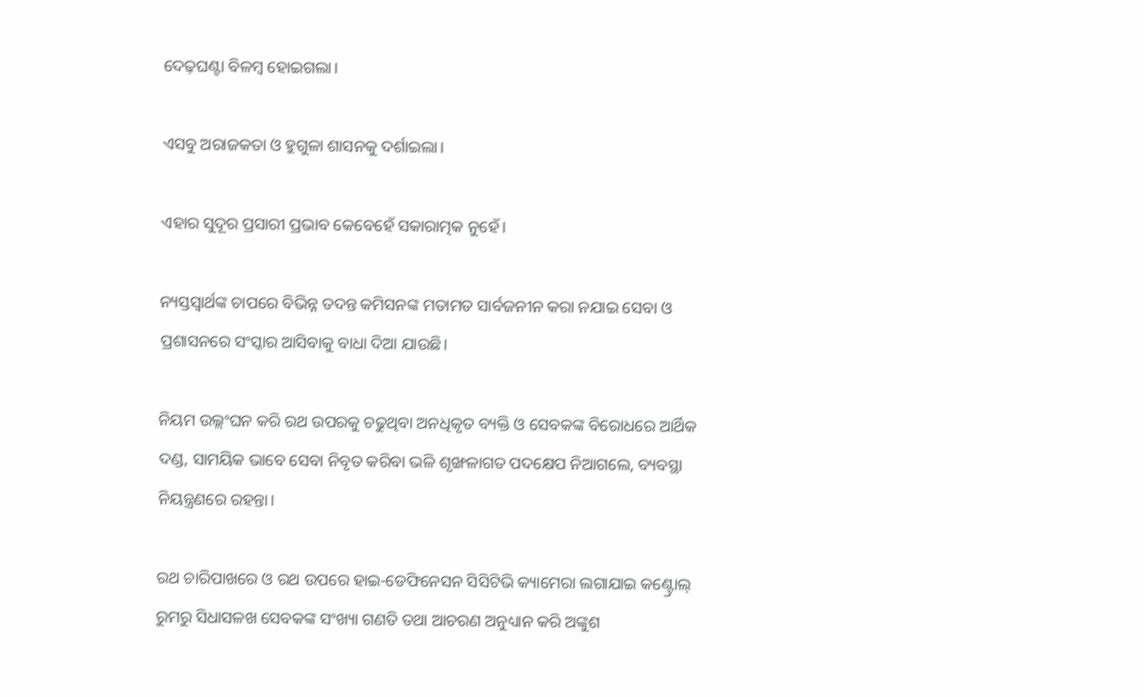ଦେଢ଼ଘଣ୍ଟା ବିଳମ୍ବ ହୋଇଗଲା।

ଏସବୁ ଅରାଜକତା ଓ ହୁଗୁଳା ଶାସନକୁ ଦର୍ଶାଇଲା।

ଏହାର ସୁଦୂର ପ୍ରସାରୀ ପ୍ରଭାବ କେବେହେଁ ସକାରାତ୍ମକ ନୁହେଁ।

ନ୍ୟସ୍ତସ୍ବାର୍ଥଙ୍କ ଚାପରେ ବିଭିନ୍ନ ତଦନ୍ତ କମିସନଙ୍କ ମତାମତ ସାର୍ବଜନୀନ କରା ନଯାଇ ସେବା ଓ ପ୍ରଶାସନରେ ସଂସ୍କାର ଆସିବାକୁ ବାଧା ଦିଆ ଯାଉଛି।

ନିୟମ ଉଲ୍ଲଂଘନ କରି ରଥ ଉପରକୁ ଚଢୁଥିବା ଅନଧିକୃତ ବ୍ୟକ୍ତି ଓ ସେବକଙ୍କ ବିରୋଧରେ ଆର୍ଥିକ ଦଣ୍ଡ, ସାମୟିକ ଭାବେ ସେବା ନିବୃତ କରିବା ଭଳି ଶୃଙ୍ଖଳାଗତ ପଦକ୍ଷେପ ନିଆଗଲେ, ବ୍ୟବସ୍ଥା ନିୟନ୍ତ୍ରଣରେ ରହନ୍ତା।

ରଥ ଚାରିପାଖରେ ଓ ରଥ ଉପରେ ହାଇ-ଡେଫିନେସନ ସିସିଟିଭି କ୍ୟାମେରା ଲଗାଯାଇ କଣ୍ଟ୍ରୋଲ୍ ରୁମରୁ ସିଧାସଳଖ ସେବକଙ୍କ ସଂଖ୍ୟା ଗଣତି ତଥା ଆଚରଣ ଅନୁଧ୍ୟାନ କରି ଅଙ୍କୁଶ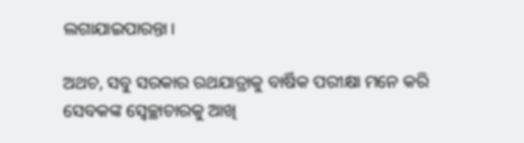ଲଗାଯାଇପାରନ୍ତା।

ଅଥଚ, ସବୁ ସରକାର ରଥଯାତ୍ରାକୁ ବାର୍ଷିକ ପରୀକ୍ଷା ମନେ କରି ସେବକଙ୍କ ସ୍ବେଚ୍ଛାଚାରକୁ ଆଖି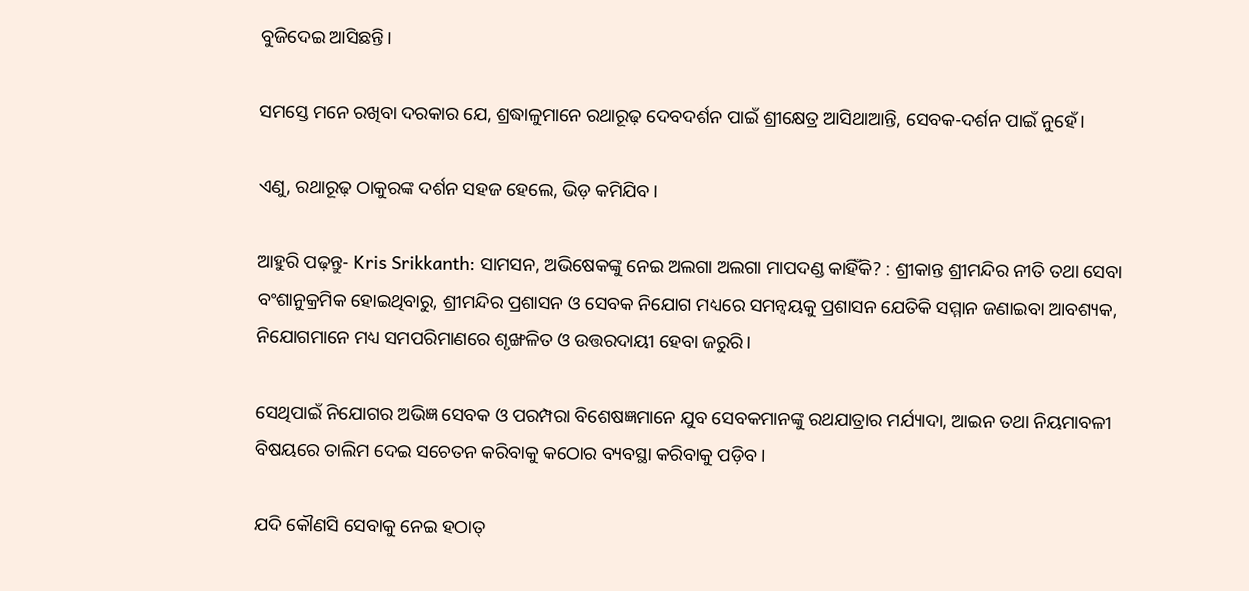ବୁଜିଦେଇ ଆସିଛନ୍ତି।

ସମସ୍ତେ ମନେ ରଖିବା ଦରକାର ଯେ, ଶ୍ରଦ୍ଧାଳୁମାନେ ରଥାରୂଢ଼ ଦେବଦର୍ଶନ ପାଇଁ ଶ୍ରୀକ୍ଷେତ୍ର ଆସିଥାଆନ୍ତି, ସେବକ-ଦର୍ଶନ ପାଇଁ ନୁହେଁ।

ଏଣୁ, ରଥାରୂଢ଼ ଠାକୁରଙ୍କ ଦର୍ଶନ ସହଜ ହେଲେ, ଭିଡ଼ କମିଯିବ।

ଆହୁରି ପଢ଼ନ୍ତୁ- Kris Srikkanth: ସାମସନ, ଅଭିଷେକଙ୍କୁ ନେଇ ଅଲଗା ଅଲଗା ମାପଦଣ୍ଡ କାହିଁକି? : ଶ୍ରୀକାନ୍ତ ଶ୍ରୀମନ୍ଦିର ନୀତି ତଥା ସେବା ବଂଶାନୁକ୍ରମିକ ହୋଇଥିବାରୁ, ଶ୍ରୀମନ୍ଦିର ପ୍ରଶାସନ ଓ ସେବକ ନିଯୋଗ ମଧ୍ୟରେ ସମନ୍ୱୟକୁ ପ୍ରଶାସନ ଯେତିକି ସମ୍ମାନ ଜଣାଇବା ଆବଶ୍ୟକ, ନିଯୋଗମାନେ ମଧ୍ୟ ସମପରିମାଣରେ ଶୃଙ୍ଖଳିତ ଓ ଉତ୍ତରଦାୟୀ ହେବା ଜରୁରି।

ସେଥିପାଇଁ ନିଯୋଗର ଅଭିଜ୍ଞ ସେବକ ଓ ପରମ୍ପରା ବିଶେଷଜ୍ଞମାନେ ଯୁବ ସେବକମାନଙ୍କୁ ରଥଯାତ୍ରାର ମର୍ଯ୍ୟାଦା, ଆଇନ ତଥା ନିୟମାବଳୀ ବିଷୟରେ ତାଲିମ ଦେଇ ସଚେତନ କରିବାକୁ କଠୋର ବ୍ୟବସ୍ଥା କରିବାକୁ ପଡ଼ିବ।

ଯଦି କୌଣସି ସେବାକୁ ନେଇ ହଠାତ୍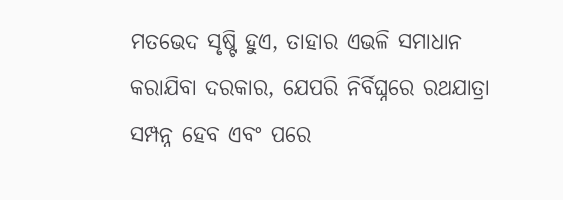ମତଭେଦ ସୃଷ୍ଟି ହୁଏ, ତାହାର ଏଭଳି ସମାଧାନ କରାଯିବା ଦରକାର, ଯେପରି ନିର୍ବିଘ୍ନରେ ରଥଯାତ୍ରା ସମ୍ପନ୍ନ ହେବ ଏବଂ ପରେ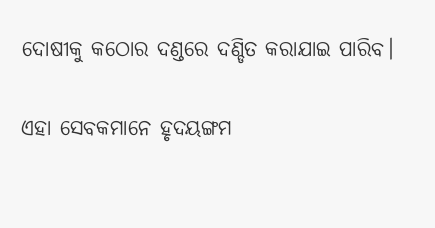ଦୋଷୀକୁ କଠୋର ଦଣ୍ଡରେ ଦଣ୍ଡିତ କରାଯାଇ ପାରିବ।

ଏହା ସେବକମାନେ ହୃଦୟଙ୍ଗମ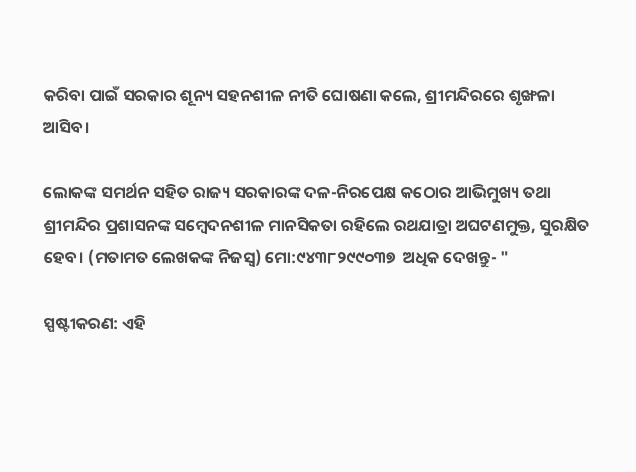କରିବା ପାଇଁ ସରକାର ଶୂନ୍ୟ ସହନଶୀଳ ନୀତି ଘୋଷଣା କଲେ, ଶ୍ରୀମନ୍ଦିରରେ ଶୃଙ୍ଖଳା ଆସିବ।

ଲୋକଙ୍କ ସମର୍ଥନ ସହିତ ରାଜ୍ୟ ସରକାରଙ୍କ ଦଳ-ନିରପେକ୍ଷ କଠୋର ଆଭିମୁଖ୍ୟ ତଥା ଶ୍ରୀମନ୍ଦିର ପ୍ରଶାସନଙ୍କ ସମ୍ବେଦନଶୀଳ ମାନସିକତା ରହିଲେ ରଥଯାତ୍ରା ଅଘଟଣମୁକ୍ତ, ସୁରକ୍ଷିତ ହେବ। (ମତାମତ ଲେଖକଙ୍କ ନିଜସ୍ବ) ମୋ:୯୪୩୮୨୯୯୦୩୭  ଅଧିକ ଦେଖନ୍ତୁ- "

ସ୍ପଷ୍ଟୀକରଣ: ଏହି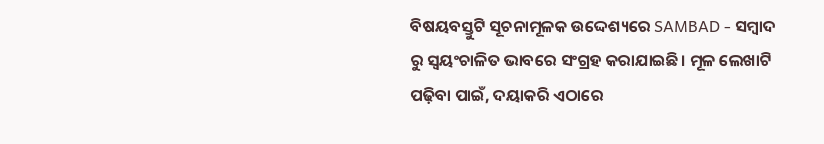ବିଷୟବସ୍ତୁଟି ସୂଚନାମୂଳକ ଉଦ୍ଦେଶ୍ୟରେ SAMBAD - ସମ୍ବାଦ ରୁ ସ୍ୱୟଂଚାଳିତ ଭାବରେ ସଂଗ୍ରହ କରାଯାଇଛି। ମୂଳ ଲେଖାଟି ପଢ଼ିବା ପାଇଁ, ଦୟାକରି ଏଠାରେ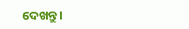ଦେଖନ୍ତୁ।